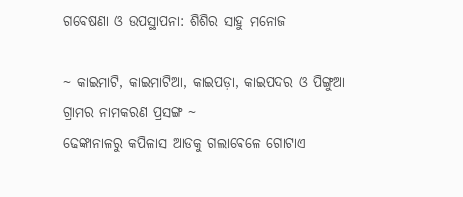ଗବେଷଣା ଓ ଉପସ୍ଥାପନା: ଶିଶିର ସାହୁ ମନୋଜ

~ କାଇମାଟି, କାଇମାଟିଆ, କାଇପଡ଼ା, କାଇପଦର ଓ ପିଙ୍ଗୁଆ ଗ୍ରାମର ନାମକରଣ ପ୍ରସଙ୍ଗ ~
ଢେଙ୍କାନାଳରୁ କପିଳାସ ଆଡକୁ ଗଲାଵେଳେ ଗୋଟାଏ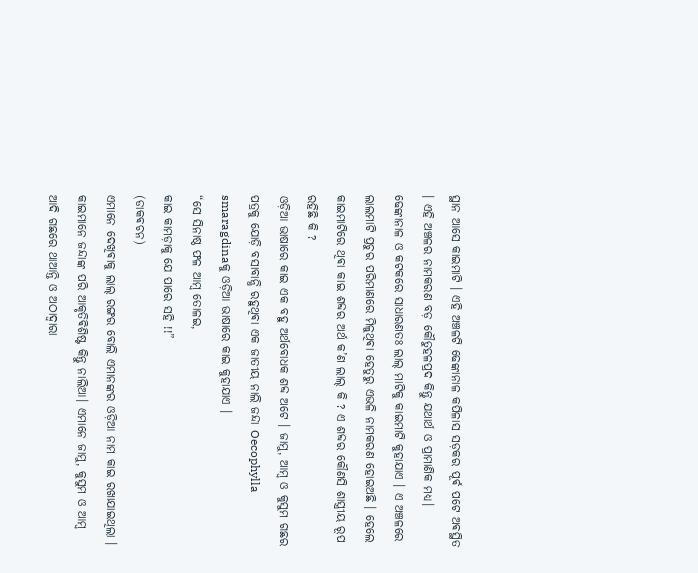ସ୍ଥାନ ଆସେ କାଇମାଟି । ଏହି ଅଞ୍ଚଳଟି ଢେଙ୍କାନାଳ କପିଳାସ ସଡ଼କର ପୂର୍ଵ ପଟେ ଅଵସ୍ଥିତ । ଏହି ଅଞ୍ଚଳର ନାମକରଣ ବଡ଼ କୌତୁହଳପ୍ରଦ କିନ୍ତୁ ଯଥାର୍ଥ ଓ ପ୍ରାମାଣିକ ମଧ୍ୟ। ଢେଙ୍କାନାଳ ଓ କଟକରେ ସାଧାରଣତଃ ଲାଲ୍ ମାଟିକୁ କାଇମାଟି କୁହାଯାଏ । ଏ ଅଞ୍ଚଳରେ ଲାଲମାଟି ପ୍ରଚୁର ପରିମାଣରେ ମିଳୁଥିଵା ହେତୁରୁ ଏଭଳି ନାମକରଣ ହୋଇଅଛି । ହେଲେ କାଇମାଟିରେ ଥିଵା କାଇ ଶବ୍ଦର ଅର୍ଥ କ’ଣ ଲାଲ୍ କି ? ଏ ଶବ୍ଦର କୌଣସି ଶାସ୍ତ୍ରୀୟ ରୂପ ରହିଛି କି ?
ଓଡ଼ିଆ ଭାଷାରେ କାଇ ଏକ ବହୁ ଅର୍ଥବୋଧକ ଶବ୍ଦ ଅଟେ ‌। ଜାମୁ, ଆମ୍ବ ଓ କୁସୁମ ଗଛର ପତ୍ରକୁ ଯୋଡ଼ି ବସାବାନ୍ଧି ରହୁଥିଵା ଏକ ଜାତୀୟ ନାଲି ଜନ୍ଦା Oecophylla smaragdinaକୁ ଓଡ଼ିଆ ଭାଷାରେ କାଇ କୁହାଯାଏ ।
“ସେ ସିନାଷ୍ଠ ଫଳ ଆମ୍ବ ତୋଳଇ,
କାଇ କାମଡ଼ାକୁ ଯେ ପାରେ ସହି !!”
(ଡାକଵଚନ)
ଏମାନେ ଦେଖିଵାକୁ ଲାଲ୍ ରଙ୍ଗର ବୋଲି ଏମାନଙ୍କର ଓଡ଼ିଆ ନାମ କାଇ ରଖାଯାଇଥିଲା । କାଇମାନେ ଜନ୍ଦାଙ୍କ ପରି ଆକୃତିଵିଶିଷ୍ଟ କିନ୍ତୁ ନାଲିଆ। ଏମାନେ ଜାମୁ, କୁସୁମ ଓ ଆମ୍ବ ଆଦି ଗଛରେ ଥାଆନ୍ତି ଓ ଅଠାଦ୍ବାରା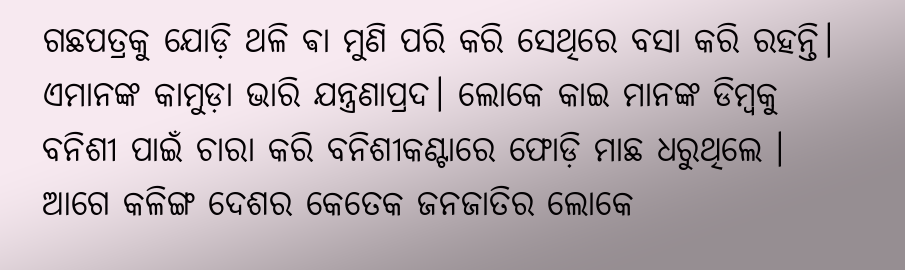ଗଛପତ୍ରକୁ ଯୋଡ଼ି ଥଳି ଵା ମୁଣି ପରି କରି ସେଥିରେ ବସା କରି ରହନ୍ତି। ଏମାନଙ୍କ କାମୁଡ଼ା ଭାରି ଯନ୍ତ୍ରଣାପ୍ରଦ। ଲୋକେ କାଇ ମାନଙ୍କ ଡିମ୍ବକୁ ବନିଶୀ ପାଇଁ ଚାରା କରି ବନିଶୀକଣ୍ଟାରେ ଫୋଡ଼ି ମାଛ ଧରୁଥିଲେ । ଆଗେ କଳିଙ୍ଗ ଦେଶର କେତେକ ଜନଜାତିର ଲୋକେ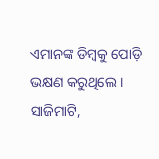ଏମାନଙ୍କ ଡିମ୍ବକୁ ପୋଡ଼ି ଭକ୍ଷଣ କରୁଥିଲେ ।
ସାଜିମାଟି,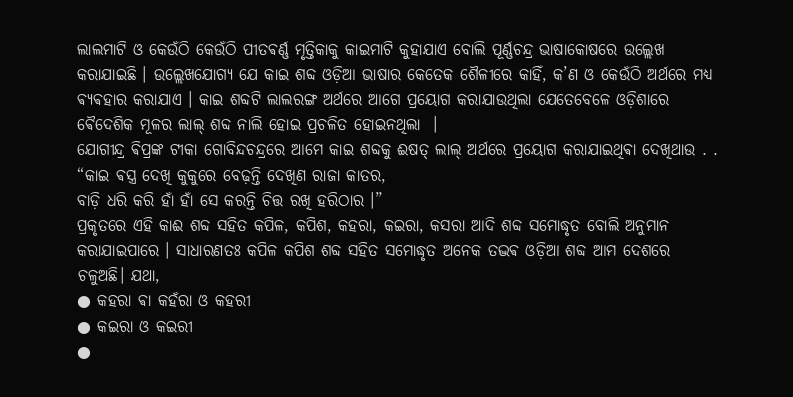ଲାଲମାଟି ଓ କେଉଁଠି କେଉଁଠି ପୀତଵର୍ଣ୍ଣ ମୃତ୍ତିକାକୁ କାଇମାଟି କୁହାଯାଏ ବୋଲି ପୂର୍ଣ୍ଣଚନ୍ଦ୍ର ଭାଷାକୋଷରେ ଉଲ୍ଲେଖ କରାଯାଇଛି । ଉଲ୍ଲେଖଯୋଗ୍ୟ ଯେ କାଇ ଶବ୍ଦ ଓଡ଼ିଆ ଭାଷାର କେତେକ ଶୈଳୀରେ କାହିଁ, କ’ଣ ଓ କେଉଁଠି ଅର୍ଥରେ ମଧ୍ୟ ଵ୍ୟଵହାର କରାଯାଏ । କାଇ ଶବ୍ଦଟି ଲାଲରଙ୍ଗ ଅର୍ଥରେ ଆଗେ ପ୍ରୟୋଗ କରାଯାଉଥିଲା ଯେତେବେଳେ ଓଡ଼ିଶାରେ ଵୈଦେଶିକ ମୂଳର ଲାଲ୍ ଶବ୍ଦ ନାଲି ହୋଇ ପ୍ରଚଳିତ ହୋଇନଥିଲା ‌ ।
ଯୋଗୀନ୍ଦ୍ର ଵିପ୍ରଙ୍କ ଟୀକା ଗୋବିନ୍ଦଚନ୍ଦ୍ରରେ ଆମେ କାଇ ଶବ୍ଦକୁ ଈଷତ୍ ଲାଲ୍ ଅର୍ଥରେ ପ୍ରୟୋଗ କରାଯାଇଥିଵା ଦେଖିଥାଉ . .
“କାଇ ଵସ୍ତ୍ର ଦେଖି କୁକୁରେ ବେଢ଼ନ୍ତି ଦେଖିଣ ରାଜା କାତର,
ବାଡ଼ି ଧରି କରି ହାଁ ହାଁ ସେ କରନ୍ତି ଚିତ୍ତ ରଖି ହରିଠାର ।”
ପ୍ରକୃତରେ ଏହି କାଈ ଶବ୍ଦ ସହିତ କପିଳ, କପିଶ, କହରା, କଇରା, କସରା ଆଦି ଶବ୍ଦ ସମୋଦ୍ଧୃତ ବୋଲି ଅନୁମାନ କରାଯାଇପାରେ । ସାଧାରଣତଃ କପିଳ କପିଶ ଶବ୍ଦ ସହିତ ସମୋଦ୍ଧୃତ ଅନେକ ତଦ୍ଭଵ ଓଡ଼ିଆ ଶବ୍ଦ ଆମ ଦେଶରେ ଚଳୁଅଛି। ଯଥା,
● କହରା ଵା କହଁରା ଓ କହରୀ
● କଇରା ଓ କଇରୀ
●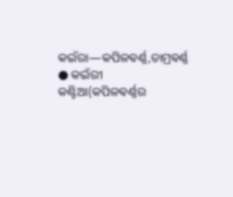କଇଁରା―କପିଳଵର୍ଣ୍ଣ,ତାମ୍ରଵର୍ଣ୍ଣ
● କଇଁରୀ କଣ୍ଟିଆ(କପିଳଵର୍ଣ୍ଣର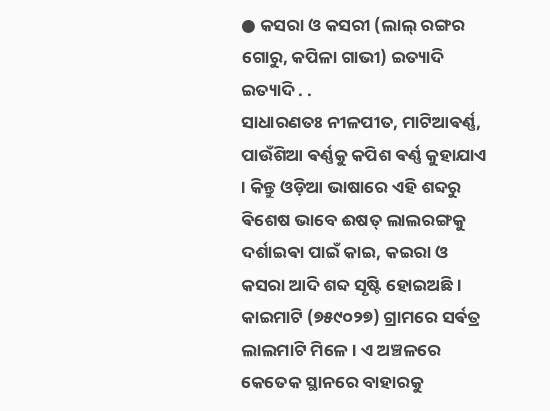● କସରା ଓ କସରୀ (ଲାଲ୍ ରଙ୍ଗର ଗୋରୁ, କପିଳା ଗାଭୀ) ଇତ୍ୟାଦି ଇତ୍ୟାଦି . .
ସାଧାରଣତଃ ନୀଳପୀତ, ମାଟିଆଵର୍ଣ୍ଣ, ପାଉଁଶିଆ ଵର୍ଣ୍ଣକୁ କପିଶ ଵର୍ଣ୍ଣ କୁହାଯାଏ । କିନ୍ତୁ ଓଡ଼ିଆ ଭାଷାରେ ଏହି ଶବ୍ଦରୁ ଵିଶେଷ ଭାବେ ଈଷତ୍ ଲାଲରଙ୍ଗକୁ ଦର୍ଶାଇଵା ପାଇଁ କାଇ, କଇରା ଓ କସରା ଆଦି ଶବ୍ଦ ସୃଷ୍ଟି ହୋଇଅଛି ।
କାଇମାଟି (୭୫୯୦୨୭) ଗ୍ରାମରେ ସର୍ଵତ୍ର ଲାଲମାଟି ମିଳେ । ଏ ଅଞ୍ଚଳରେ କେତେକ ସ୍ଥାନରେ ବାହାରକୁ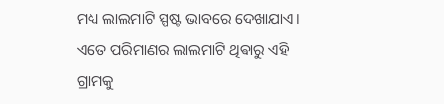ମଧ୍ୟ ଲାଲମାଟି ସ୍ପଷ୍ଟ ଭାବରେ ଦେଖାଯାଏ। ଏତେ ପରିମାଣର ଲାଲମାଟି ଥିଵାରୁ ଏହି ଗ୍ରାମକୁ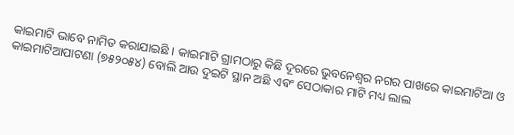କାଇମାଟି ଭାବେ ନାମିତ କରାଯାଇଛି । କାଇମାଟି ଗ୍ରାମଠାରୁ କିଛି ଦୂରରେ ଭୁବନେଶ୍ୱର ନଗର ପାଖରେ କାଇମାଟିଆ ଓ କାଇମାଟିଆପାଟଣା (୭୫୨୦୫୪) ବୋଲି ଆଉ ଦୁଇଟି ସ୍ଥାନ ଅଛି ଏଵଂ ସେଠାକାର ମାଟି ମଧ୍ୟ ଲାଲ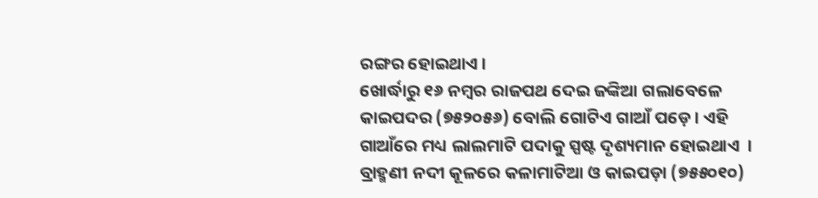ରଙ୍ଗର ହୋଇଥାଏ।
ଖୋର୍ଦ୍ଧାରୁ ୧୬ ନମ୍ବର ରାଜପଥ ଦେଇ ଜଙ୍କିଆ ଗଲାବେଳେ କାଇପଦର (୭୫୨୦୫୬) ବୋଲି ଗୋଟିଏ ଗାଆଁ ପଡ଼େ । ଏହି ଗାଆଁରେ ମଧ୍ୟ ଲାଲମାଟି ପଦାକୁ ସ୍ପଷ୍ଟ ଦୃଶ୍ୟମାନ ହୋଇଥାଏ ‌ । ବ୍ରାହ୍ମଣୀ ନଦୀ କୂଳରେ କଳାମାଟିଆ ଓ କାଇପଡ଼ା (୭୫୫୦୧୦)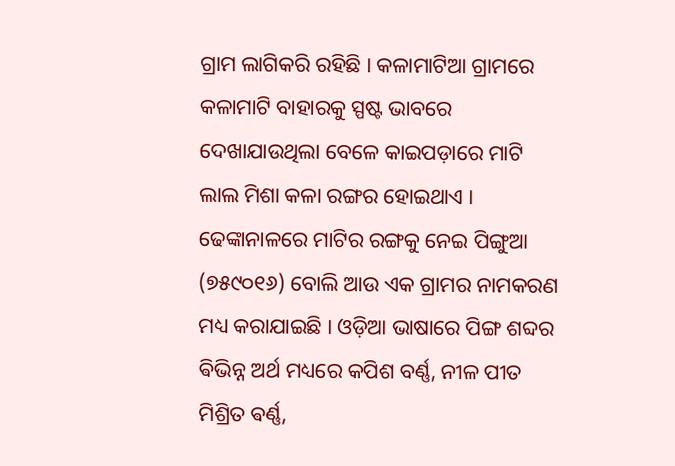ଗ୍ରାମ ଲାଗିକରି ରହିଛି । କଳାମାଟିଆ ଗ୍ରାମରେ କଳାମାଟି ବାହାରକୁ ସ୍ପଷ୍ଟ ଭାବରେ ଦେଖାଯାଉଥିଲା ବେଳେ କାଇପଡ଼ାରେ ମାଟି ଲାଲ ମିଶା କଳା ରଙ୍ଗର ହୋଇଥାଏ ।
ଢେଙ୍କାନାଳରେ ମାଟିର ରଙ୍ଗକୁ ନେଇ ପିଙ୍ଗୁଆ (୭୫୯୦୧୬) ବୋଲି ଆଉ ଏକ ଗ୍ରାମର ନାମକରଣ ମଧ୍ୟ କରାଯାଇଛି । ଓଡ଼ିଆ ଭାଷାରେ ପିଙ୍ଗ ଶବ୍ଦର ଵିଭିନ୍ନ ଅର୍ଥ ମଧ୍ୟରେ କପିଶ ବର୍ଣ୍ଣ, ନୀଳ ପୀତ ମିଶ୍ରିତ ଵର୍ଣ୍ଣ,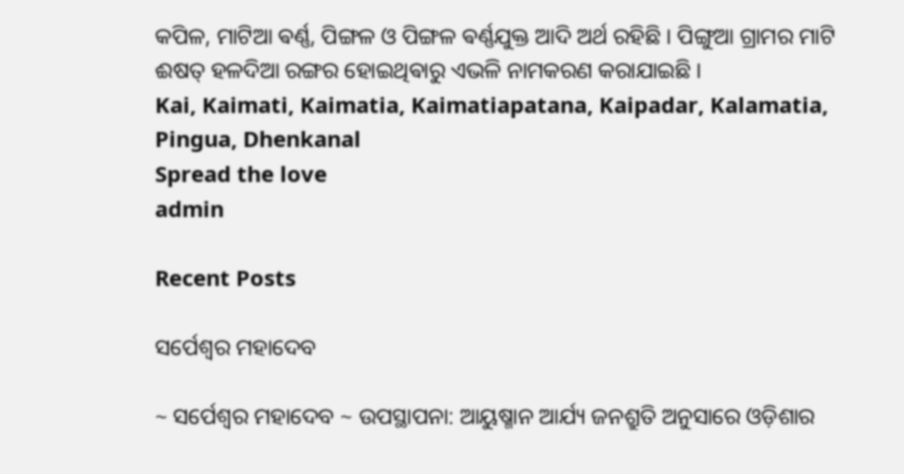କପିଳ, ମାଟିଆ ଵର୍ଣ୍ଣ, ପିଙ୍ଗଳ ଓ ପିଙ୍ଗଳ ଵର୍ଣ୍ଣଯୁକ୍ତ ଆଦି ଅର୍ଥ ରହିଛି । ପିଙ୍ଗୁଆ ଗ୍ରାମର ମାଟି ଈଷତ୍ ହଳଦିଆ ରଙ୍ଗର ହୋଇଥିଵାରୁ ଏଭଳି ନାମକରଣ କରାଯାଇଛି ।
Kai, Kaimati, Kaimatia, Kaimatiapatana, Kaipadar, Kalamatia, Pingua, Dhenkanal
Spread the love
admin

Recent Posts

ସର୍ପେଶ୍ୱର ମହାଦେବ

~ ସର୍ପେଶ୍ୱର ମହାଦେବ ~ ଉପସ୍ଥାପନା: ଆୟୁଷ୍ମାନ ଆର୍ଯ୍ୟ ଜନଶ୍ରୁତି ଅନୁସାରେ ଓଡ଼ିଶାର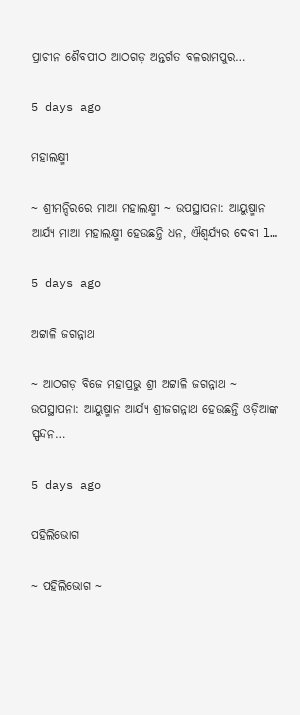ପ୍ରାଚୀନ ଶୈବପୀଠ ଆଠଗଡ଼ ଅନ୍ତର୍ଗତ ବଳରାମପୁର…

5 days ago

ମହାଲକ୍ଷ୍ମୀ

~ ଶ୍ରୀମନ୍ଦିରରେ ମାଆ ମହାଲକ୍ଷ୍ମୀ ~ ଉପସ୍ଥାପନା: ଆୟୁଷ୍ମାନ ଆର୍ଯ୍ୟ ମାଆ ମହାଲକ୍ଷ୍ମୀ ହେଉଛନ୍ତି ଧନ, ଐଶ୍ୱର୍ଯ୍ୟର ଦେବୀ l…

5 days ago

ଅଟ୍ଟାଳି ଜଗନ୍ନାଥ

~ ଆଠଗଡ଼ ବିଜେ ମହାପ୍ରଭୁ ଶ୍ରୀ ଅଟ୍ଟାଳି ଜଗନ୍ନାଥ ~ ଉପସ୍ଥାପନା: ଆୟୁଷ୍ମାନ ଆର୍ଯ୍ୟ ଶ୍ରୀଜଗନ୍ନାଥ ହେଉଛନ୍ତି ଓଡ଼ିଆଙ୍କ ସ୍ପନ୍ଦନ…

5 days ago

ପହିଲିଭୋଗ

~ ପହିଲିଭୋଗ ~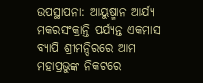ଉପସ୍ଥାପନା: ଆୟୁଷ୍ମାନ ଆର୍ଯ୍ୟ ମକରସଂକ୍ରାନ୍ତି ପର୍ଯ୍ୟନ୍ତ ଏକମାସ ବ୍ୟାପି ଶ୍ରୀମନ୍ଦିରରେ ଆମ ମହାପ୍ରଭୁଙ୍କ ନିକଟରେ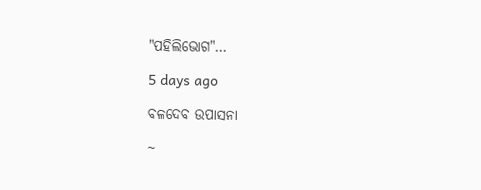"ପହିଲିଭୋଗ"…

5 days ago

ବଳଦେବ ଉପାସନା

~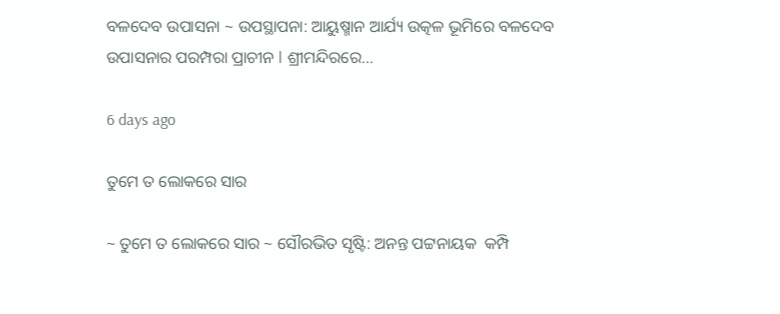ବଳଦେବ ଉପାସନା ~ ଉପସ୍ଥାପନା: ଆୟୁଷ୍ମାନ ଆର୍ଯ୍ୟ ଉତ୍କଳ ଭୂମିରେ ବଳଦେବ ଉପାସନାର ପରମ୍ପରା ପ୍ରାଚୀନ l ଶ୍ରୀମନ୍ଦିରରେ…

6 days ago

ତୁମେ ତ ଲୋକରେ ସାର

~ ତୁମେ ତ ଲୋକରେ ସାର ~ ସୌରଭିତ ସୃଷ୍ଟି: ଅନନ୍ତ ପଟ୍ଟନାୟକ  କମ୍ପି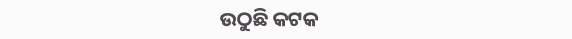ଉଠୁଛି କଟକ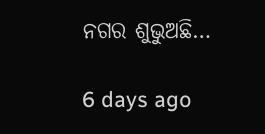ନଗର ଶୁଭୁଅଛି…

6 days ago